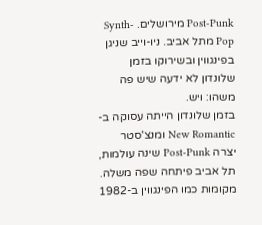Post-Punk מירושלים. Synth-Pop מתל אביב. ניו-וייב שניגן בפינגווין ובשירוקו בזמן שלונדון לא ידעה שיש פה משהו: ויש.
בזמן שלונדון הייתה עסוקה ב-New Romantic ומנצ'סטר יצרה Post-Punk שינה עולמות, תל אביב פיתחה שפה משלה. מקומות כמו הפינגווין ב-1982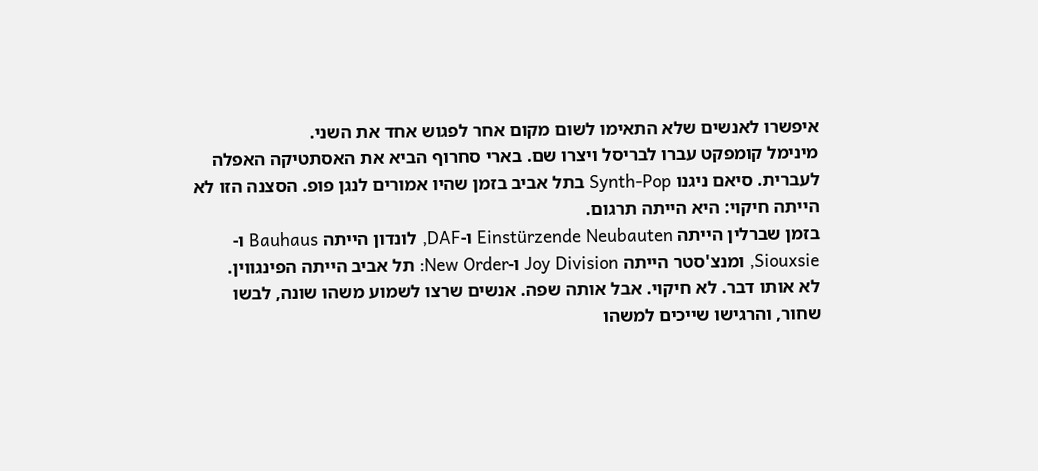איפשרו לאנשים שלא התאימו לשום מקום אחר לפגוש אחד את השני.
מינימל קומפקט עברו לבריסל ויצרו שם. בארי סחרוף הביא את האסתטיקה האפלה לעברית. סיאם ניגנו Synth-Pop בתל אביב בזמן שהיו אמורים לנגן פופ. הסצנה הזו לא הייתה חיקוי: היא הייתה תרגום.
בזמן שברלין הייתה Einstürzende Neubauten ו-DAF, לונדון הייתה Bauhaus ו-Siouxsie, ומנצ'סטר הייתה Joy Division ו-New Order: תל אביב הייתה הפינגווין.
לא אותו דבר. לא חיקוי. אבל אותה שפה. אנשים שרצו לשמוע משהו שונה, לבשו שחור, והרגישו שייכים למשהו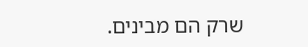שרק הם מבינים.